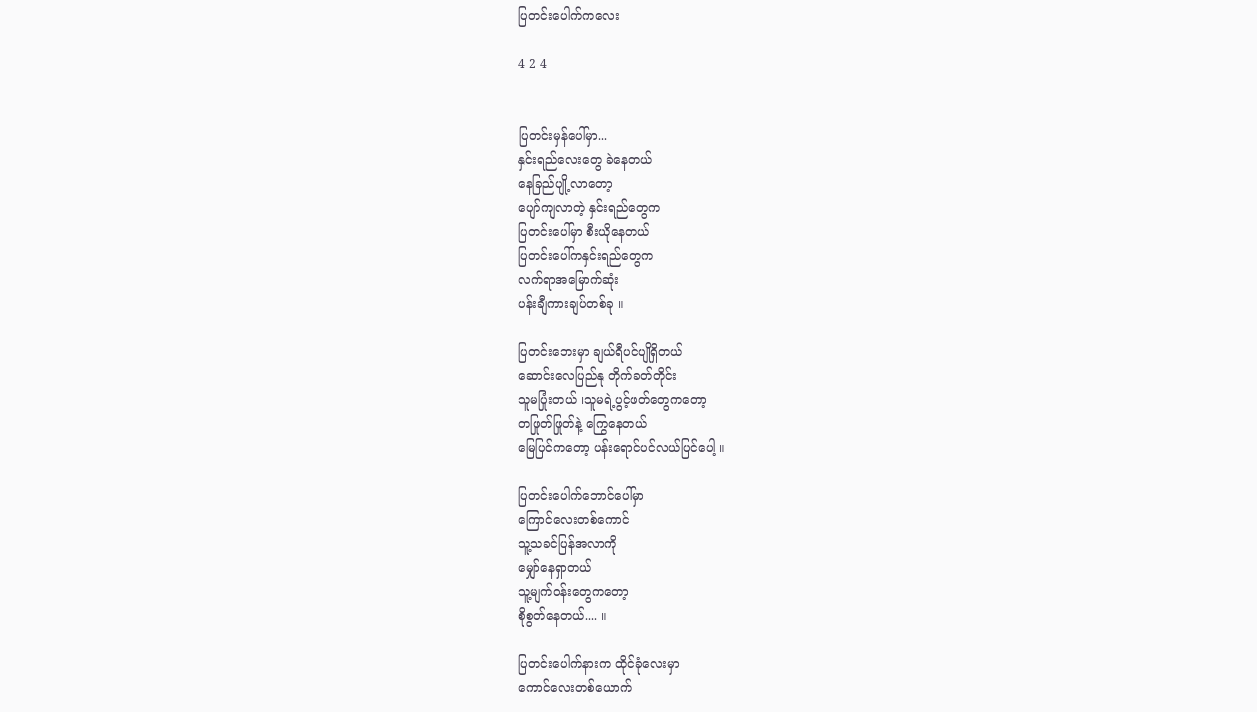ပြတင်းပေါက်ကလေး

4 2 4


ပြတင်းမှန်ပေါ်မှာ...
နှင်းရည်လေးတွေ ခဲနေတယ်
နေခြည်ပျို့လာတော့
ပျော်ကျလာတဲ့ နှင်းရည်တွေက
ပြတင်းပေါ်မှာ စီးယိုနေတယ်
ပြတင်း‌ပေါ်ကနှင်းရည်တွေက
လက်ရာအမြောက်ဆုံး
ပန်းချီကားချပ်တစ်ခု ။

ပြတင်းဘေးမှာ ချယ်ရီပင်ပျိုရှိတယ်
ဆောင်းလေပြည်နု တိုက်ခတ်တိုင်း
သူမပြုံးတယ် ၊သူမရဲ့ပွင့်ဖတ်တွေကတော့
တဖြုတ်ဖြုတ်နဲ့ ကြွေနေတယ်
မြေပြင်ကတော့ ပန်းရောင်ပင်လယ်ပြင်ပေါ့ ။

ပြတင်းပေါက်ဘောင်ပေါ်မှာ
ကြောင်လေးတစ်ကောင်
သူ့သခင်ပြန်အလာကို
မျှော်နေရှာတယ်
သူ့မျက်ဝန်းတွေကတော့
စိုစွတ်နေတယ်.... ။

ပြတင်း‌ပေါက်နားက ထိုင်ခုံလေးမှာ
ကောင်လေးတစ်ယောက်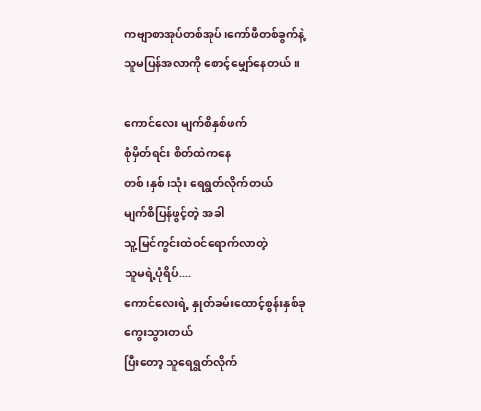ကဗျာစာအုပ်တစ်အုပ်၊ကော်ဖီတစ်ခွက်နဲ့
သူမပြန်အလာကို စောင့်မျှော်နေတယ် ။

ကောင်လေး မျက်စိနှစ်ဖက်
စုံမှိတ်ရင်း စိတ်ထဲကနေ
တစ်၊နှစ်၊သုံး ရေရွတ်လိုက်တယ်
မျက်စိပြန်ဖွင့်တဲ့ အခါ
သူ့မြင်ကွင်းထဲဝင်ရောက်လာတဲ့
သူမရဲ့ပုံရိပ်....
ကောင်လေးရဲ့ နှုတ်ခမ်းထောင့်စွန်းနှစ်ခု
ကွေးသွားတယ်
ပြီးတော့ သူရေရွတ်လိုက်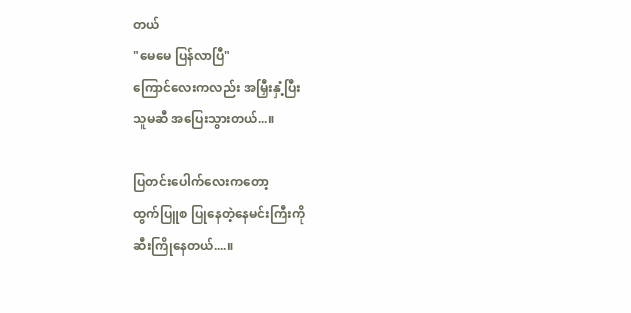တယ်
"မေမေ ပြန်လာပြီ"
ကြောင်လေးကလည်း အမြှီးနှံ့ပြီး
သူမဆီ အပြေးသွားတယ်...။

ပြတင်းပေါက်လေးကတော့
ထွက်ပြူစ ပြုနေတဲ့နေမင်းကြီးကို
ဆီးကြိုနေတယ်....။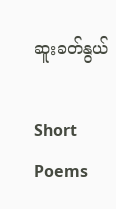ဆူးခတ်နွယ်

Short Poems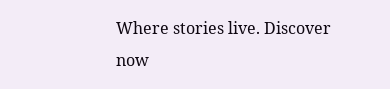Where stories live. Discover now